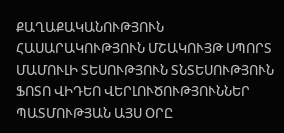ՔԱՂԱՔԱԿԱՆՈՒԹՅՈՒՆ ՀԱՍԱՐԱԿՈՒԹՅՈՒՆ ՄՇԱԿՈՒՅԹ ՍՊՈՐՏ ՄԱՄՈՒԼԻ ՏԵՍՈՒԹՅՈՒՆ ՏՆՏԵՍՈՒԹՅՈՒՆ ՖՈՏՈ ՎԻԴԵՈ ՎԵՐԼՈՒԾՈՒԹՅՈՒՆՆԵՐ ՊԱՏՄՈՒԹՅԱՆ ԱՅՍ ՕՐԸ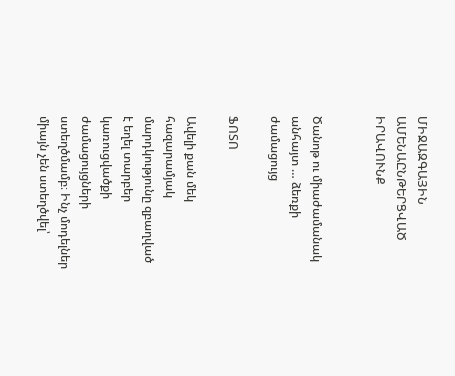ՄԻՋԱԶԳԱՅԻՆ ԱՄԵՆԱԸՆԹԵՐՑՎԱԾ ԻՐԱՎՈՒՆՔ


Ծանոթ ու միաժամանակ անհայտ … ձեռքի ժամացույց

ՖՈՏՈ

Ավելի քան մեկ հազարամյակ մարդկությունը զբաղված է եղել տարբեր կառուցվածքի ժամացույցների ստեղծմամբ։ Ինչ մոդելներ միայն չեն ստեղծվել՝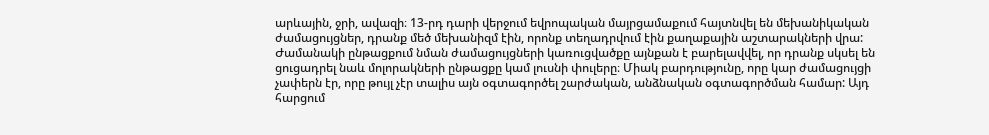արևային, ջրի, ավազի։ 13-րդ դարի վերջում եվրոպական մայրցամաքում հայտնվել են մեխանիկական ժամացույցներ, դրանք մեծ մեխանիզմ էին, որոնք տեղադրվում էին քաղաքային աշտարակների վրա: Ժամանակի ընթացքում նման ժամացույցների կառուցվածքը այնքան է բարելավվել, որ դրանք սկսել են ցուցադրել նաև մոլորակների ընթացքը կամ լուսնի փուլերը։ Միակ բարդությունը, որը կար ժամացույցի չափերն էր, որը թույլ չէր տալիս այն օգտագործել շարժական, անձնական օգտագործման համար: Այդ հարցում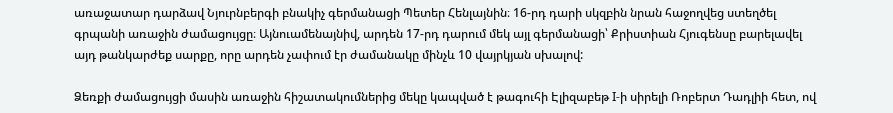առաջատար դարձավ Նյուրնբերգի բնակիչ գերմանացի Պետեր Հենլայնին։ 16-րդ դարի սկզբին նրան հաջողվեց ստեղծել գրպանի առաջին ժամացույցը։ Այնուամենայնիվ, արդեն 17-րդ դարում մեկ այլ գերմանացի՝ Քրիստիան Հյուգենսը բարելավել այդ թանկարժեք սարքը, որը արդեն չափում էր ժամանակը մինչև 10 վայրկյան սխալով:

Ձեռքի ժամացույցի մասին առաջին հիշատակումներից մեկը կապված է թագուհի Էլիզաբեթ I-ի սիրելի Ռոբերտ Դադլիի հետ, ով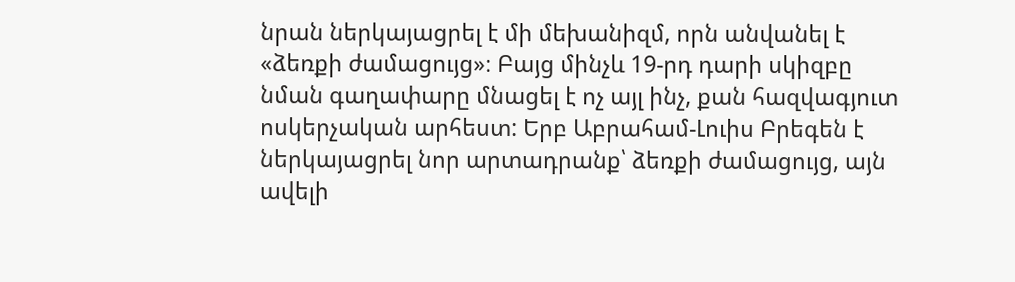նրան ներկայացրել է մի մեխանիզմ, որն անվանել է «ձեռքի ժամացույց»։ Բայց մինչև 19-րդ դարի սկիզբը նման գաղափարը մնացել է ոչ այլ ինչ, քան հազվագյուտ ոսկերչական արհեստ: Երբ Աբրահամ-Լուիս Բրեգեն է ներկայացրել նոր արտադրանք՝ ձեռքի ժամացույց, այն ավելի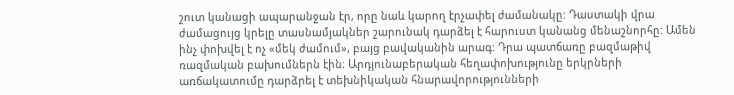շուտ կանացի ապարանջան էր, որը նաև կարող էրչափել ժամանակը: Դաստակի վրա ժամացույց կրելը տասնամյակներ շարունակ դարձել է հարուստ կանանց մենաշնորհը: Ամեն ինչ փոխվել է ոչ «մեկ ժամում», բայց բավականին արագ: Դրա պատճառը բազմաթիվ ռազմական բախումներն էին։ Արդյունաբերական հեղափոխությունը երկրների առճակատումը դարձրել է տեխնիկական հնարավորությունների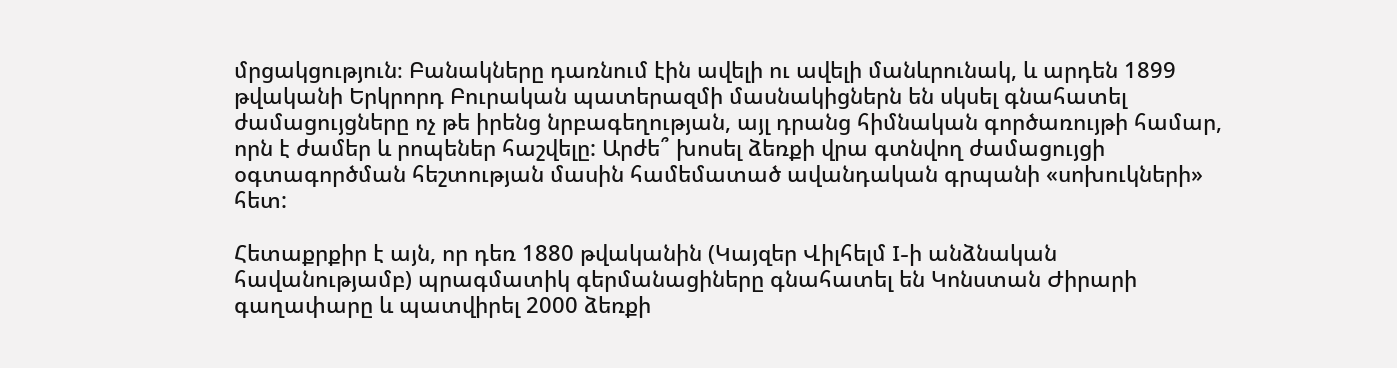մրցակցություն։ Բանակները դառնում էին ավելի ու ավելի մանևրունակ, և արդեն 1899 թվականի Երկրորդ Բուրական պատերազմի մասնակիցներն են սկսել գնահատել ժամացույցները ոչ թե իրենց նրբագեղության, այլ դրանց հիմնական գործառույթի համար, որն է ժամեր և րոպեներ հաշվելը: Արժե՞ խոսել ձեռքի վրա գտնվող ժամացույցի օգտագործման հեշտության մասին համեմատած ավանդական գրպանի «սոխուկների» հետ:

Հետաքրքիր է այն, որ դեռ 1880 թվականին (Կայզեր Վիլհելմ I-ի անձնական հավանությամբ) պրագմատիկ գերմանացիները գնահատել են Կոնստան Ժիրարի գաղափարը և պատվիրել 2000 ձեռքի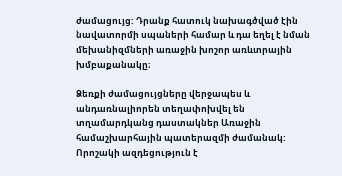ժամացույց: Դրանք հատուկ նախագծված էին նավատորմի սպաների համար և դա եղել է նման մեխանիզմների առաջին խոշոր առևտրային խմբաքանակը։

Ձեռքի ժամացույցները վերջապես և անդառնալիորեն տեղափոխվել են տղամարդկանց դաստակներ Առաջին համաշխարհային պատերազմի ժամանակ: Որոշակի ազդեցություն է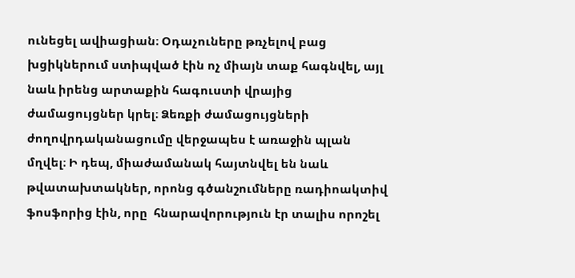ունեցել ավիացիան։ Օդաչուները թռչելով բաց խցիկներում ստիպված էին ոչ միայն տաք հագնվել, այլ նաև իրենց արտաքին հագուստի վրայից ժամացույցներ կրել։ Ձեռքի ժամացույցների ժողովրդականացումը վերջապես է առաջին պլան մղվել։ Ի դեպ, միաժամանակ հայտնվել են նաև թվատախտակներ, որոնց գծանշումները ռադիոակտիվ ֆոսֆորից էին, որը  հնարավորություն էր տալիս որոշել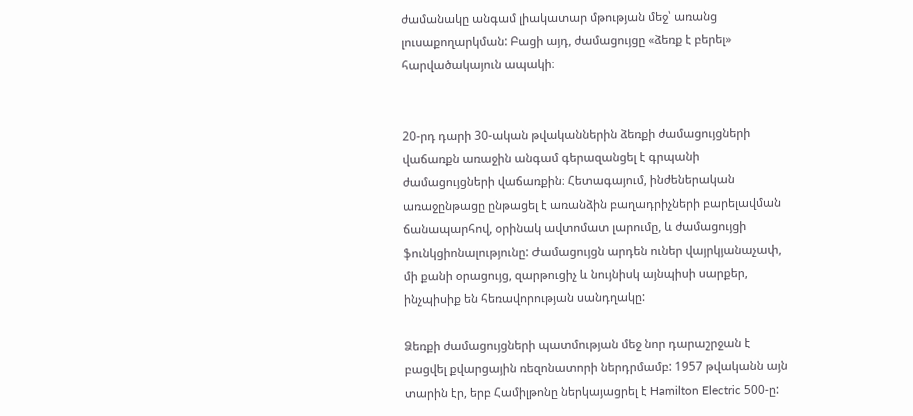ժամանակը անգամ լիակատար մթության մեջ՝ առանց լուսաքողարկման: Բացի այդ, ժամացույցը «ձեռք է բերել» հարվածակայուն ապակի։


20-րդ դարի 30-ական թվականներին ձեռքի ժամացույցների վաճառքն առաջին անգամ գերազանցել է գրպանի ժամացույցների վաճառքին։ Հետագայում, ինժեներական առաջընթացը ընթացել է առանձին բաղադրիչների բարելավման ճանապարհով, օրինակ ավտոմատ լարումը, և ժամացույցի ֆունկցիոնալությունը: Ժամացույցն արդեն ուներ վայրկյանաչափ, մի քանի օրացույց, զարթուցիչ և նույնիսկ այնպիսի սարքեր, ինչպիսիք են հեռավորության սանդղակը:

Ձեռքի ժամացույցների պատմության մեջ նոր դարաշրջան է բացվել քվարցային ռեզոնատորի ներդրմամբ: 1957 թվականն այն տարին էր, երբ Համիլթոնը ներկայացրել է Hamilton Electric 500-ը: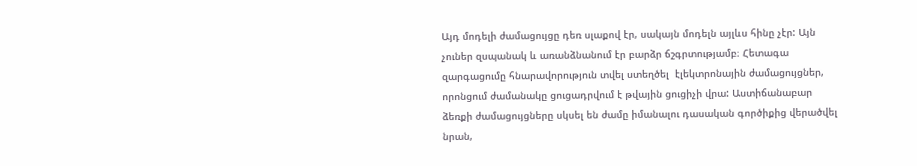Այդ մոդելի ժամացույցը դեռ սլաքով էր, սակայն մոդելն այլևս հինը չէր: Այն չուներ զսպանակ և առանձնանում էր բարձր ճշգրտությամբ։ Հետագա զարգացումը հնարավորություն տվել ստեղծել  էլեկտրոնային ժամացույցներ, որոնցում ժամանակը ցուցադրվում է թվային ցուցիչի վրա: Աստիճանաբար ձեռքի ժամացույցները սկսել են ժամը իմանալու դասական գործիքից վերածվել նրան,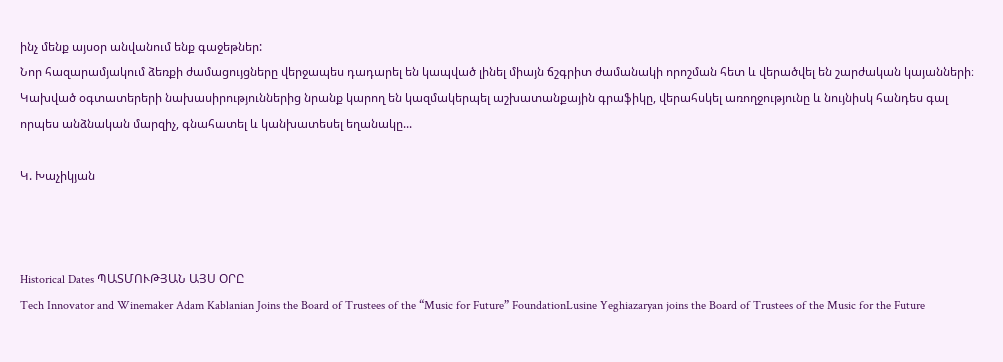ինչ մենք այսօր անվանում ենք գաջեթներ:
Նոր հազարամյակում ձեռքի ժամացույցները վերջապես դադարել են կապված լինել միայն ճշգրիտ ժամանակի որոշման հետ և վերածվել են շարժական կայանների։ Կախված օգտատերերի նախասիրություններից նրանք կարող են կազմակերպել աշխատանքային գրաֆիկը, վերահսկել առողջությունը և նույնիսկ հանդես գալ որպես անձնական մարզիչ, գնահատել և կանխատեսել եղանակը...

Կ. Խաչիկյան



Historical Dates ՊԱՏՄՈՒԹՅԱՆ ԱՅՍ ՕՐԸ
Tech Innovator and Winemaker Adam Kablanian Joins the Board of Trustees of the “Music for Future” FoundationLusine Yeghiazaryan joins the Board of Trustees of the Music for the Future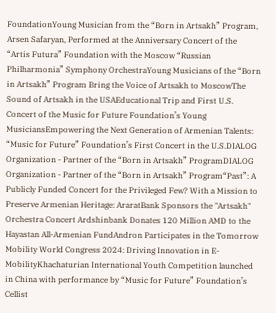FoundationYoung Musician from the “Born in Artsakh” Program, Arsen Safaryan, Performed at the Anniversary Concert of the “Artis Futura” Foundation with the Moscow “Russian Philharmonia” Symphony OrchestraYoung Musicians of the “Born in Artsakh” Program Bring the Voice of Artsakh to MoscowThe Sound of Artsakh in the USAEducational Trip and First U.S. Concert of the Music for Future Foundation’s Young MusiciansEmpowering the Next Generation of Armenian Talents: “Music for Future” Foundation’s First Concert in the U.S.DIALOG Organization - Partner of the “Born in Artsakh” ProgramDIALOG Organization - Partner of the “Born in Artsakh” Program“Past”: A Publicly Funded Concert for the Privileged Few? With a Mission to Preserve Armenian Heritage: AraratBank Sponsors the "Artsakh" Orchestra Concert Ardshinbank Donates 120 Million AMD to the Hayastan All-Armenian FundAndron Participates in the Tomorrow Mobility World Congress 2024: Driving Innovation in E-MobilityKhachaturian International Youth Competition launched in China with performance by “Music for Future” Foundation’s Cellist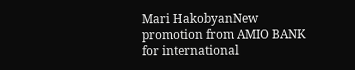Mari HakobyanNew promotion from AMIO BANK for international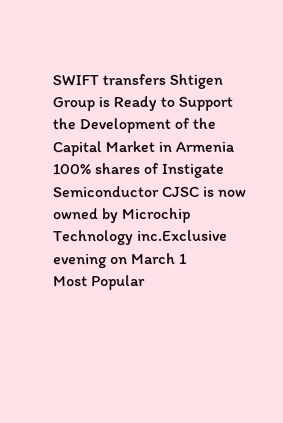SWIFT transfers Shtigen Group is Ready to Support the Development of the Capital Market in Armenia 100% shares of Instigate Semiconductor CJSC is now owned by Microchip Technology inc.Exclusive evening on March 1
Most Popular